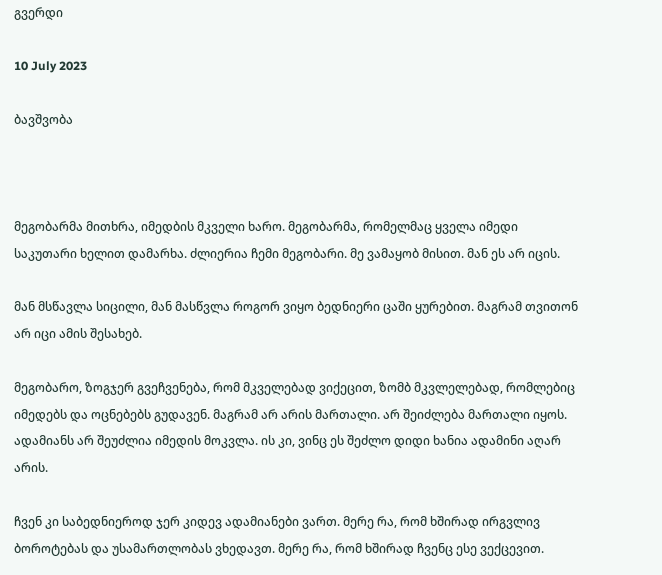გვერდი

10 July 2023

ბავშვობა



მეგობარმა მითხრა, იმედბის მკველი ხარო. მეგობარმა, რომელმაც ყველა იმედი საკუთარი ხელით დამარხა. ძლიერია ჩემი მეგობარი. მე ვამაყობ მისით. მან ეს არ იცის.

მან მსწავლა სიცილი, მან მასწვლა როგორ ვიყო ბედნიერი ცაში ყურებით. მაგრამ თვითონ არ იცი ამის შესახებ.

მეგობარო, ზოგჯერ გვეჩვენება, რომ მკველებად ვიქეცით, ზომბ მკვლელებად, რომლებიც იმედებს და ოცნებებს გუდავენ. მაგრამ არ არის მართალი. არ შეიძლება მართალი იყოს. ადამიანს არ შეუძლია იმედის მოკვლა. ის კი, ვინც ეს შეძლო დიდი ხანია ადამინი აღარ არის.

ჩვენ კი საბედნიეროდ ჯერ კიდევ ადამიანები ვართ. მერე რა, რომ ხშირად ირგვლივ ბოროტებას და უსამართლობას ვხედავთ. მერე რა, რომ ხშირად ჩვენც ესე ვექცევით.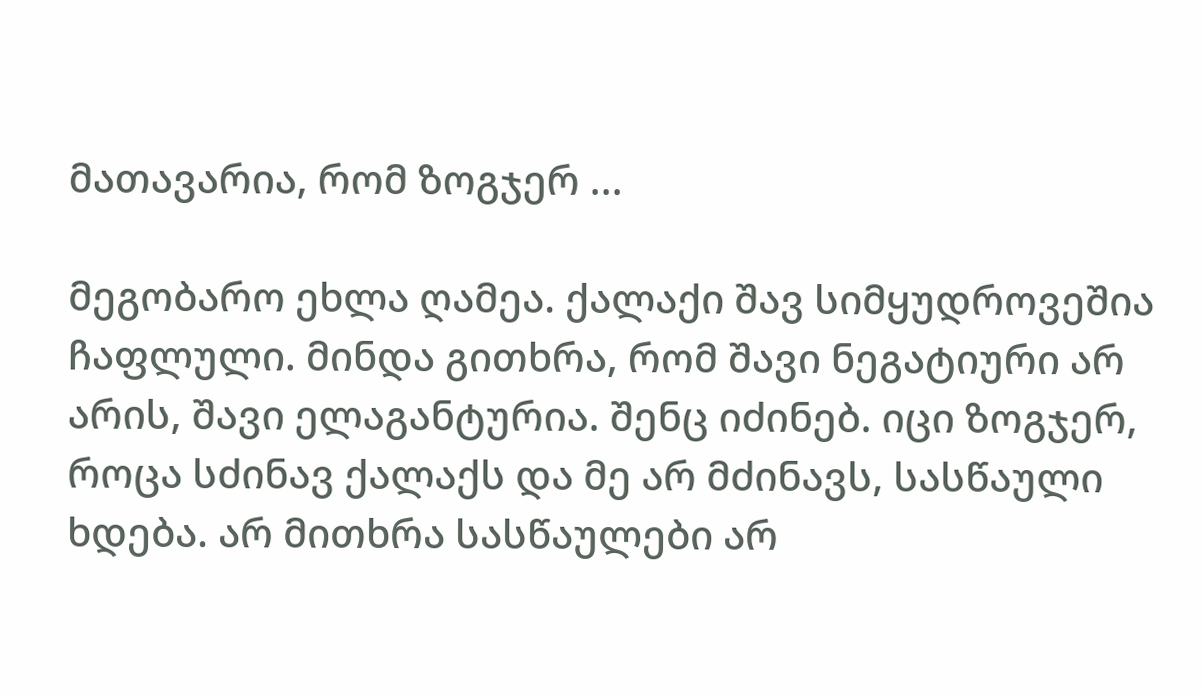მათავარია, რომ ზოგჯერ ...

მეგობარო ეხლა ღამეა. ქალაქი შავ სიმყუდროვეშია ჩაფლული. მინდა გითხრა, რომ შავი ნეგატიური არ არის, შავი ელაგანტურია. შენც იძინებ. იცი ზოგჯერ, როცა სძინავ ქალაქს და მე არ მძინავს, სასწაული ხდება. არ მითხრა სასწაულები არ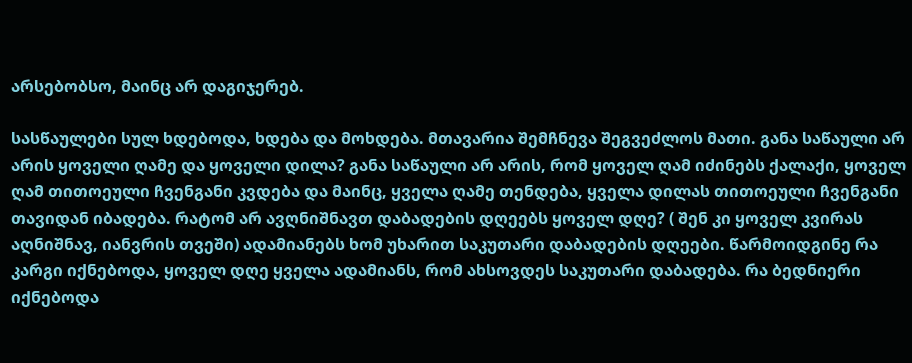არსებობსო, მაინც არ დაგიჯერებ.

სასწაულები სულ ხდებოდა, ხდება და მოხდება. მთავარია შემჩნევა შეგვეძლოს მათი. განა საწაული არ არის ყოველი ღამე და ყოველი დილა? განა საწაული არ არის, რომ ყოველ ღამ იძინებს ქალაქი, ყოველ ღამ თითოეული ჩვენგანი კვდება და მაინც, ყველა ღამე თენდება, ყველა დილას თითოეული ჩვენგანი თავიდან იბადება. რატომ არ ავღნიშნავთ დაბადების დღეებს ყოველ დღე? ( შენ კი ყოველ კვირას აღნიშნავ, იანვრის თვეში) ადამიანებს ხომ უხარით საკუთარი დაბადების დღეები. წარმოიდგინე რა კარგი იქნებოდა, ყოველ დღე ყველა ადამიანს, რომ ახსოვდეს საკუთარი დაბადება. რა ბედნიერი იქნებოდა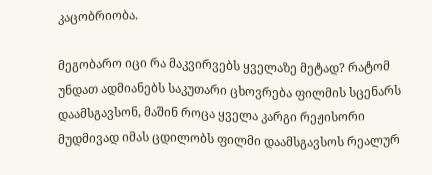კაცობრიობა.

მეგობარო იცი რა მაკვირვებს ყველაზე მეტად? რატომ უნდათ ადმიანებს საკუთარი ცხოვრება ფილმის სცენარს დაამსგავსონ, მაშინ როცა ყველა კარგი რეჟისორი მუდმივად იმას ცდილობს ფილმი დაამსგავსოს რეალურ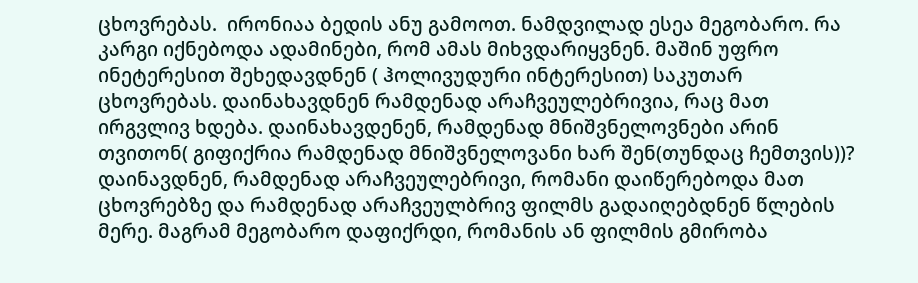ცხოვრებას.  ირონიაა ბედის ანუ გამოოთ. ნამდვილად ესეა მეგობარო. რა კარგი იქნებოდა ადამინები, რომ ამას მიხვდარიყვნენ. მაშინ უფრო ინეტერესით შეხედავდნენ ( ჰოლივუდური ინტერესით) საკუთარ ცხოვრებას. დაინახავდნენ რამდენად არაჩვეულებრივია, რაც მათ ირგვლივ ხდება. დაინახავდენენ, რამდენად მნიშვნელოვნები არინ თვითონ( გიფიქრია რამდენად მნიშვნელოვანი ხარ შენ(თუნდაც ჩემთვის))? დაინავდნენ, რამდენად არაჩვეულებრივი, რომანი დაიწერებოდა მათ ცხოვრებზე და რამდენად არაჩვეულბრივ ფილმს გადაიღებდნენ წლების მერე. მაგრამ მეგობარო დაფიქრდი, რომანის ან ფილმის გმირობა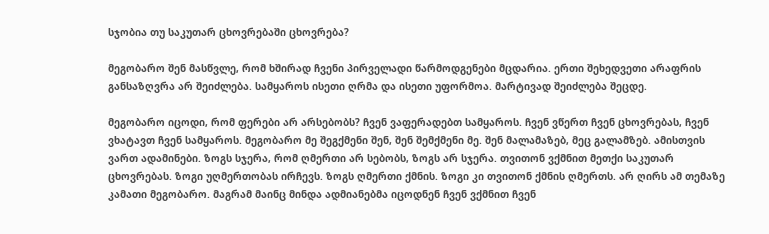სჯობია თუ საკუთარ ცხოვრებაში ცხოვრება?

მეგობარო შენ მასწვლე, რომ ხშირად ჩვენი პირველადი წარმოდგენები მცდარია. ერთი შეხედვეთი არაფრის განსაზღვრა არ შეიძლება. სამყაროს ისეთი ღრმა და ისეთი უფორმოა. მარტივად შეიძლება შეცდე.

მეგობარო იცოდი, რომ ფერები არ არსებობს? ჩვენ ვაფერადებთ სამყაროს. ჩვენ ვწერთ ჩვენ ცხოვრებას, ჩვენ ვხატავთ ჩვენ სამყაროს. მეგობარო მე შეგქმენი შენ, შენ შემქმენი მე. შენ მალამაზებ, მეც გალამზებ. ამისთვის ვართ ადამინები. ზოგს სჯერა, რომ ღმერთი არ სებობს, ზოგს არ სჯერა. თვითონ ვქმნით მეთქი საკუთარ ცხოვრებას. ზოგი უღმერთობას ირჩევს. ზოგს ღმერთი ქმნის. ზოგი კი თვითონ ქმნის ღმერთს. არ ღირს ამ თემაზე კამათი მეგობარო. მაგრამ მაინც მინდა ადმიანებმა იცოდნენ ჩვენ ვქმნით ჩვენ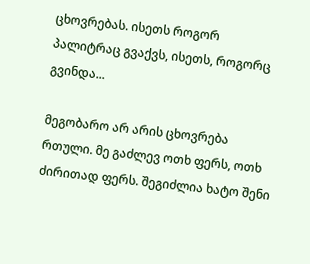ცხოვრებას. ისეთს როგორ პალიტრაც გვაქვს, ისეთს, როგორც გვინდა...

მეგობარო არ არის ცხოვრება რთული. მე გაძლევ ოთხ ფერს, ოთხ ძირითად ფერს. შეგიძლია ხატო შენი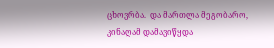ცხოვრბა.  და მართლა მეგობარო, კინაღამ დამავიწყდა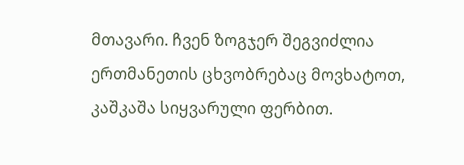მთავარი. ჩვენ ზოგჯერ შეგვიძლია ერთმანეთის ცხვობრებაც მოვხატოთ, კაშკაშა სიყვარული ფერბით.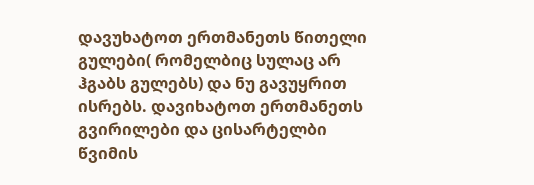დავუხატოთ ერთმანეთს წითელი გულები( რომელბიც სულაც არ ჰგაბს გულებს) და ნუ გავუყრით ისრებს. დავიხატოთ ერთმანეთს გვირილები და ცისარტელბი წვიმის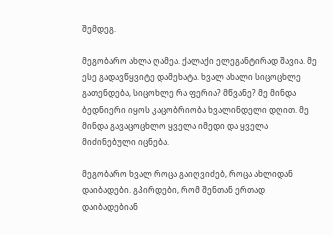შემდეგ.

მეგობარო ახლა ღამეა. ქალაქი ელეგანტირად შავია. მე ესე გადავწყვიტე დამეხატა. ხვალ ახალი სიცოცხლე გათენდება, სიცოხლე რა ფერია? მწვანე? მე მინდა ბედნიერი იყოს კაცობრიობა ხვალინდელი დღით. მე მინდა გავაცოცხლო ყველა იმედი და ყველა მიძინებული იცნება.

მეგობარო ხვალ როცა გაიღვიძებ, როცა ახლიდან დაიბადები. გპირდები, რომ შენთან ერთად დაიბადებიან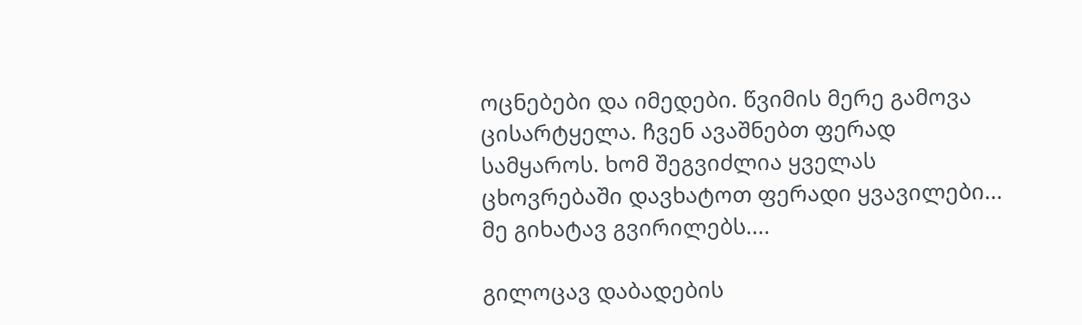ოცნებები და იმედები. წვიმის მერე გამოვა ცისარტყელა. ჩვენ ავაშნებთ ფერად სამყაროს. ხომ შეგვიძლია ყველას ცხოვრებაში დავხატოთ ფერადი ყვავილები... მე გიხატავ გვირილებს....

გილოცავ დაბადების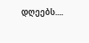დღეებს....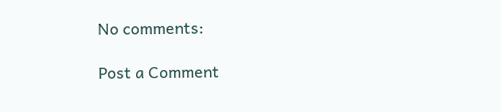No comments:

Post a Comment